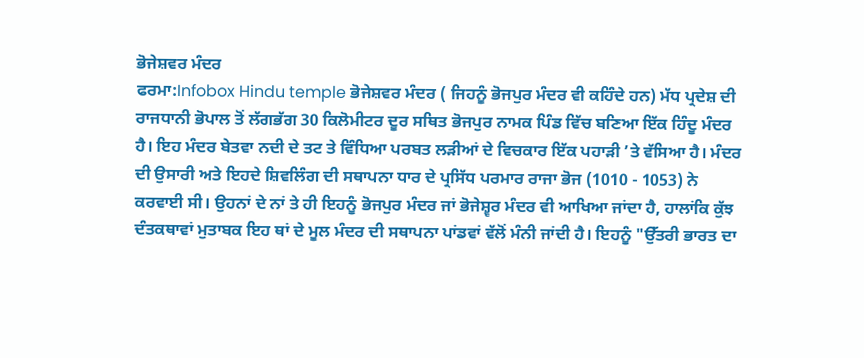ਭੋਜੇਸ਼ਵਰ ਮੰਦਰ
ਫਰਮਾ:Infobox Hindu temple ਭੋਜੇਸ਼ਵਰ ਮੰਦਰ ( ਜਿਹਨੂੰ ਭੋਜਪੁਰ ਮੰਦਰ ਵੀ ਕਹਿੰਦੇ ਹਨ) ਮੱਧ ਪ੍ਰਦੇਸ਼ ਦੀ ਰਾਜਧਾਨੀ ਭੋਪਾਲ ਤੋਂ ਲੱਗਭੱਗ 30 ਕਿਲੋਮੀਟਰ ਦੂਰ ਸਥਿਤ ਭੋਜਪੁਰ ਨਾਮਕ ਪਿੰਡ ਵਿੱਚ ਬਣਿਆ ਇੱਕ ਹਿੰਦੂ ਮੰਦਰ ਹੈ। ਇਹ ਮੰਦਰ ਬੇਤਵਾ ਨਦੀ ਦੇ ਤਟ ਤੇ ਵਿੰਧਿਆ ਪਰਬਤ ਲੜੀਆਂ ਦੇ ਵਿਚਕਾਰ ਇੱਕ ਪਹਾੜੀ ’ਤੇ ਵੱਸਿਆ ਹੈ। ਮੰਦਰ ਦੀ ਉਸਾਰੀ ਅਤੇ ਇਹਦੇ ਸ਼ਿਵਲਿੰਗ ਦੀ ਸਥਾਪਨਾ ਧਾਰ ਦੇ ਪ੍ਰਸਿੱਧ ਪਰਮਾਰ ਰਾਜਾ ਭੋਜ (1010 - 1053) ਨੇ ਕਰਵਾਈ ਸੀ। ਉਹਨਾਂ ਦੇ ਨਾਂ ਤੇ ਹੀ ਇਹਨੂੰ ਭੋਜਪੁਰ ਮੰਦਰ ਜਾਂ ਭੋਜੇਸ਼੍ਵਰ ਮੰਦਰ ਵੀ ਆਖਿਆ ਜਾਂਦਾ ਹੈ, ਹਾਲਾਂਕਿ ਕੁੱਝ ਦੰਤਕਥਾਵਾਂ ਮੁਤਾਬਕ ਇਹ ਥਾਂ ਦੇ ਮੂਲ ਮੰਦਰ ਦੀ ਸਥਾਪਨਾ ਪਾਂਡਵਾਂ ਵੱਲੋਂ ਮੰਨੀ ਜਾਂਦੀ ਹੈ। ਇਹਨੂੰ "ਉੱਤਰੀ ਭਾਰਤ ਦਾ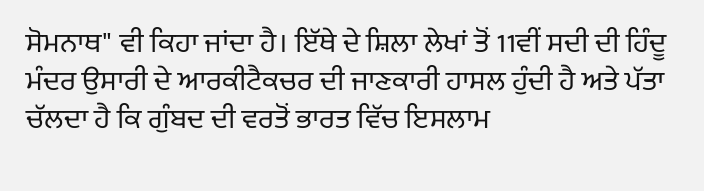ਸੋਮਨਾਥ" ਵੀ ਕਿਹਾ ਜਾਂਦਾ ਹੈ। ਇੱਥੇ ਦੇ ਸ਼ਿਲਾ ਲੇਖਾਂ ਤੋਂ 11ਵੀਂ ਸਦੀ ਦੀ ਹਿੰਦੂ ਮੰਦਰ ਉਸਾਰੀ ਦੇ ਆਰਕੀਟੈਕਚਰ ਦੀ ਜਾਣਕਾਰੀ ਹਾਸਲ ਹੁੰਦੀ ਹੈ ਅਤੇ ਪੱਤਾ ਚੱਲਦਾ ਹੈ ਕਿ ਗੁੰਬਦ ਦੀ ਵਰਤੋਂ ਭਾਰਤ ਵਿੱਚ ਇਸਲਾਮ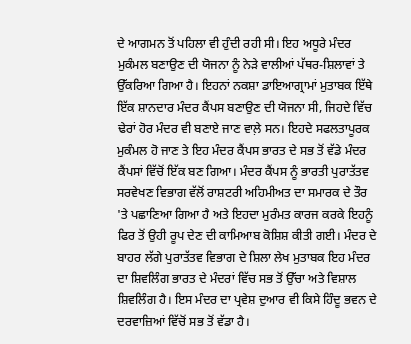ਦੇ ਆਗਮਨ ਤੋਂ ਪਹਿਲਾ ਵੀ ਹੁੰਦੀ ਰਹੀ ਸੀ। ਇਹ ਅਧੂਰੇ ਮੰਦਰ ਮੁਕੰਮਲ ਬਣਾਉਣ ਦੀ ਯੋਜਨਾ ਨੂੰ ਨੇੜੇ ਵਾਲੀਆਂ ਪੱਥਰ-ਸ਼ਿਲਾਵਾਂ ਤੇ ਉੱਕਰਿਆ ਗਿਆ ਹੈ। ਇਹਨਾਂ ਨਕਸ਼ਾ ਡਾਇਆਗ੍ਰਾਮਾਂ ਮੁਤਾਬਕ ਇੱਥੇ ਇੱਕ ਸ਼ਾਨਦਾਰ ਮੰਦਰ ਕੈਂਪਸ ਬਣਾਉਣ ਦੀ ਯੋਜਨਾ ਸੀ, ਜਿਹਦੇ ਵਿੱਚ ਢੇਰਾਂ ਹੋਰ ਮੰਦਰ ਵੀ ਬਣਾਏ ਜਾਣ ਵਾਲ਼ੇ ਸਨ। ਇਹਦੇ ਸਫਲਤਾਪੂਰਕ ਮੁਕੰਮਲ ਹੋ ਜਾਣ ਤੇ ਇਹ ਮੰਦਰ ਕੈਂਪਸ ਭਾਰਤ ਦੇ ਸਭ ਤੋਂ ਵੱਡੇ ਮੰਦਰ ਕੈਂਪਸਾਂ ਵਿੱਚੋਂ ਇੱਕ ਬਣ ਗਿਆ। ਮੰਦਰ ਕੈਂਪਸ ਨੂੰ ਭਾਰਤੀ ਪੁਰਾਤੱਤਵ ਸਰਵੇਖਣ ਵਿਭਾਗ ਵੱਲੋਂ ਰਾਸ਼ਟਰੀ ਅਹਿਮੀਅਤ ਦਾ ਸਮਾਰਕ ਦੇ ਤੌਰ 'ਤੇ ਪਛਾਣਿਆ ਗਿਆ ਹੈ ਅਤੇ ਇਹਦਾ ਮੁਰੰਮਤ ਕਾਰਜ ਕਰਕੇ ਇਹਨੂੰ ਫਿਰ ਤੋਂ ਉਹੀ ਰੂਪ ਦੇਣ ਦੀ ਕਾਮਿਆਬ ਕੋਸ਼ਿਸ਼ ਕੀਤੀ ਗਈ। ਮੰਦਰ ਦੇ ਬਾਹਰ ਲੱਗੇ ਪੁਰਾਤੱਤਵ ਵਿਭਾਗ ਦੇ ਸ਼ਿਲਾ ਲੇਖ ਮੁਤਾਬਕ ਇਹ ਮੰਦਰ ਦਾ ਸ਼ਿਵਲਿੰਗ ਭਾਰਤ ਦੇ ਮੰਦਰਾਂ ਵਿੱਚ ਸਭ ਤੋਂ ਉੱਚਾ ਅਤੇ ਵਿਸ਼ਾਲ ਸ਼ਿਵਲਿੰਗ ਹੈ। ਇਸ ਮੰਦਰ ਦਾ ਪ੍ਰਵੇਸ਼ ਦੁਆਰ ਵੀ ਕਿਸੇ ਹਿੰਦੂ ਭਵਨ ਦੇ ਦਰਵਾਜ਼ਿਆਂ ਵਿੱਚੋਂ ਸਭ ਤੋਂ ਵੱਡਾ ਹੈ।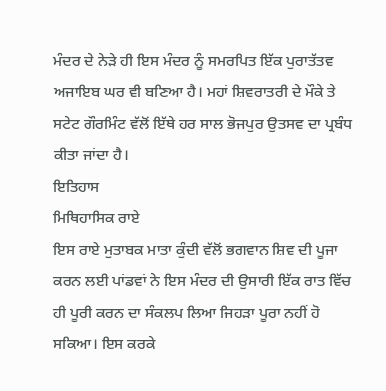ਮੰਦਰ ਦੇ ਨੇੜੇ ਹੀ ਇਸ ਮੰਦਰ ਨੂੰ ਸਮਰਪਿਤ ਇੱਕ ਪੁਰਾਤੱਤਵ ਅਜਾਇਬ ਘਰ ਵੀ ਬਣਿਆ ਹੈ। ਮਹਾਂ ਸ਼ਿਵਰਾਤਰੀ ਦੇ ਮੌਕੇ ਤੇ ਸਟੇਟ ਗੌਰਮਿੰਟ ਵੱਲੋਂ ਇੱਥੇ ਹਰ ਸਾਲ ਭੋਜਪੁਰ ਉਤਸਵ ਦਾ ਪ੍ਰਬੰਧ ਕੀਤਾ ਜਾਂਦਾ ਹੈ।
ਇਤਿਹਾਸ
ਮਿਥਿਹਾਸਿਕ ਰਾਏ
ਇਸ ਰਾਏ ਮੁਤਾਬਕ ਮਾਤਾ ਕੁੰਦੀ ਵੱਲੋਂ ਭਗਵਾਨ ਸ਼ਿਵ ਦੀ ਪੂਜਾ ਕਰਨ ਲਈ ਪਾਂਡਵਾਂ ਨੇ ਇਸ ਮੰਦਰ ਦੀ ਉਸਾਰੀ ਇੱਕ ਰਾਤ ਵਿੱਚ ਹੀ ਪੂਰੀ ਕਰਨ ਦਾ ਸੰਕਲਪ ਲਿਆ ਜਿਹੜਾ ਪੂਰਾ ਨਹੀਂ ਹੋ ਸਕਿਆ। ਇਸ ਕਰਕੇ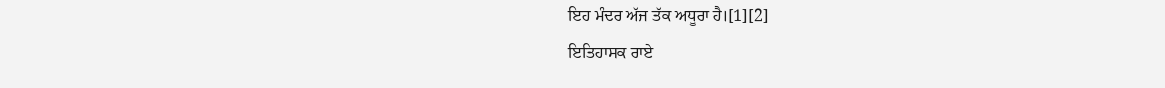ਇਹ ਮੰਦਰ ਅੱਜ ਤੱਕ ਅਧੂਰਾ ਹੈ।[1][2]
ਇਤਿਹਾਸਕ ਰਾਏ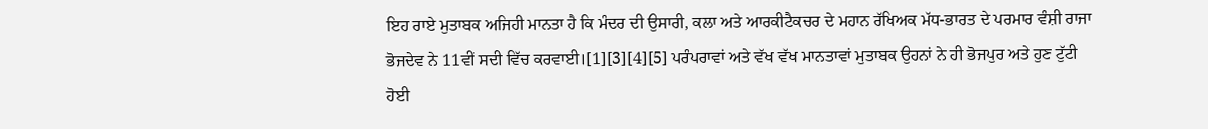ਇਹ ਰਾਏ ਮੁਤਾਬਕ ਅਜਿਹੀ ਮਾਨਤਾ ਹੈ ਕਿ ਮੰਦਰ ਦੀ ਉਸਾਰੀ, ਕਲਾ ਅਤੇ ਆਰਕੀਟੈਕਚਰ ਦੇ ਮਹਾਨ ਰੱਖਿਅਕ ਮੱਧ-ਭਾਰਤ ਦੇ ਪਰਮਾਰ ਵੰਸ਼ੀ ਰਾਜਾ ਭੋਜਦੇਵ ਨੇ 11ਵੀਂ ਸਦੀ ਵਿੱਚ ਕਰਵਾਈ।[1][3][4][5] ਪਰੰਪਰਾਵਾਂ ਅਤੇ ਵੱਖ ਵੱਖ ਮਾਨਤਾਵਾਂ ਮੁਤਾਬਕ ਉਹਨਾਂ ਨੇ ਹੀ ਭੋਜਪੁਰ ਅਤੇ ਹੁਣ ਟੁੱਟੀ ਹੋਈ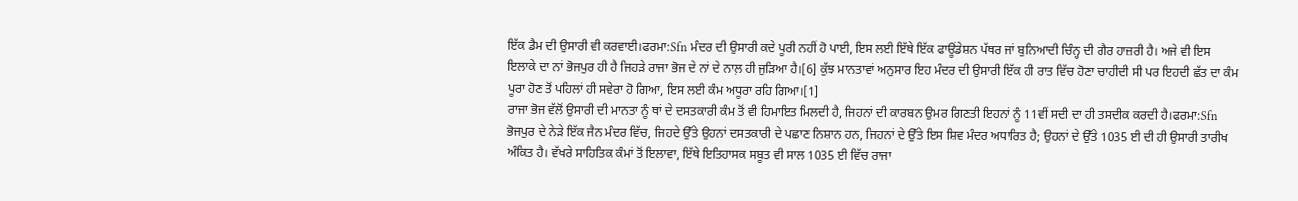ਇੱਕ ਡੈਮ ਦੀ ਉਸਾਰੀ ਵੀ ਕਰਵਾਈ।ਫਰਮਾ:Sfn ਮੰਦਰ ਦੀ ਉਸਾਰੀ ਕਦੇ ਪੂਰੀ ਨਹੀਂ ਹੋ ਪਾਈ, ਇਸ ਲਈ ਇੱਥੇ ਇੱਕ ਫਾਊਂਡੇਸ਼ਨ ਪੱਥਰ ਜਾਂ ਬੁਨਿਆਦੀ ਚਿੰਨ੍ਹ ਦੀ ਗੈਰ ਹਾਜ਼ਰੀ ਹੈ। ਅਜੇ ਵੀ ਇਸ ਇਲਾਕੇ ਦਾ ਨਾਂ ਭੋਜਪੁਰ ਹੀ ਹੈ ਜਿਹੜੇ ਰਾਜਾ ਭੋਜ ਦੇ ਨਾਂ ਦੇ ਨਾਲ਼ ਹੀ ਜੁੜਿਆ ਹੈ।[6] ਕੁੱਝ ਮਾਨਤਾਵਾਂ ਅਨੁਸਾਰ ਇਹ ਮੰਦਰ ਦੀ ਉਸਾਰੀ ਇੱਕ ਹੀ ਰਾਤ ਵਿੱਚ ਹੋਣਾ ਚਾਹੀਦੀ ਸੀ ਪਰ ਇਹਦੀ ਛੱਤ ਦਾ ਕੰਮ ਪੂਰਾ ਹੋਣ ਤੋਂ ਪਹਿਲਾਂ ਹੀ ਸਵੇਰਾ ਹੋ ਗਿਆ, ਇਸ ਲਈ ਕੰਮ ਅਧੂਰਾ ਰਹਿ ਗਿਆ।[1]
ਰਾਜਾ ਭੋਜ ਵੱਲੋਂ ਉਸਾਰੀ ਦੀ ਮਾਨਤਾ ਨੂੰ ਥਾਂ ਦੇ ਦਸਤਕਾਰੀ ਕੰਮ ਤੋਂ ਵੀ ਹਿਮਾਇਤ ਮਿਲਦੀ ਹੈ, ਜਿਹਨਾਂ ਦੀ ਕਾਰਬਨ ਉਮਰ ਗਿਣਤੀ ਇਹਨਾਂ ਨੂੰ 11ਵੀਂ ਸਦੀ ਦਾ ਹੀ ਤਸਦੀਕ ਕਰਦੀ ਹੈ।ਫਰਮਾ:Sfn ਭੋਜਪੁਰ ਦੇ ਨੇੜੇ ਇੱਕ ਜੈਨ ਮੰਦਰ ਵਿੱਚ, ਜਿਹਦੇ ਉੱਤੇ ਉਹਨਾਂ ਦਸਤਕਾਰੀ ਦੇ ਪਛਾਣ ਨਿਸ਼ਾਨ ਹਨ, ਜਿਹਨਾਂ ਦੇ ਉੱਤੇ ਇਸ ਸ਼ਿਵ ਮੰਦਰ ਅਧਾਰਿਤ ਹੈ; ਉਹਨਾਂ ਦੇ ਉੱਤੇ 1035 ਈ ਦੀ ਹੀ ਉਸਾਰੀ ਤਾਰੀਖ ਅੰਕਿਤ ਹੈ। ਵੱਖਰੇ ਸਾਹਿਤਿਕ ਕੰਮਾਂ ਤੋਂ ਇਲਾਵਾ, ਇੱਥੇ ਇਤਿਹਾਸਕ ਸਬੂਤ ਵੀ ਸਾਲ 1035 ਈ ਵਿੱਚ ਰਾਜਾ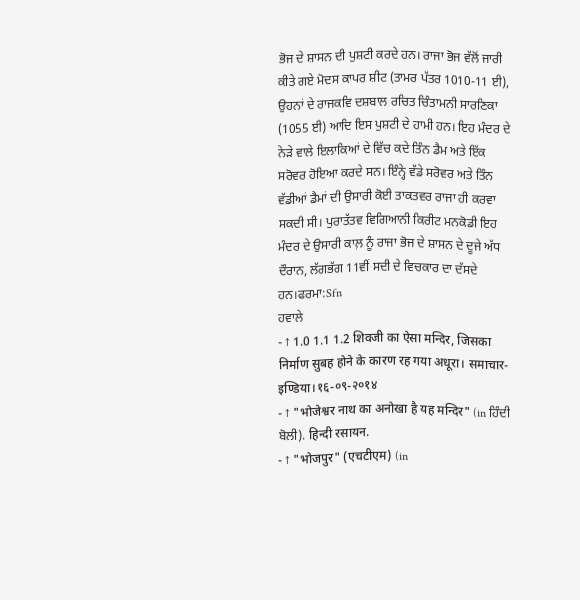ਭੋਜ ਦੇ ਸ਼ਾਸਨ ਦੀ ਪੁਸ਼ਟੀ ਕਰਦੇ ਹਨ। ਰਾਜਾ ਭੋਜ ਵੱਲੋਂ ਜਾਰੀ ਕੀਤੇ ਗਏ ਮੋਦਸ ਕਾਪਰ ਸ਼ੀਟ (ਤਾਮਰ ਪੱਤਰ 1010-11 ਈ), ਉਹਨਾਂ ਦੇ ਰਾਜਕਵਿ ਦਸ਼ਬਾਲ ਰਚਿਤ ਚਿੰਤਾਮਨੀ ਸਾਰਣਿਕਾ (1055 ਈ) ਆਦਿ ਇਸ ਪੁਸ਼ਟੀ ਦੇ ਹਾਮੀ ਹਨ। ਇਹ ਮੰਦਰ ਦੇ ਨੇੜੇ ਵਾਲੇ ਇਲਾਕਿਆਂ ਦੇ ਵਿੱਚ ਕਦੇ ਤਿੰਨ ਡੈਮ ਅਤੇ ਇੱਕ ਸਰੋਵਰ ਹੋਇਆ ਕਰਦੇ ਸਨ। ਇੰਨ੍ਹੇ ਵੱਡੇ ਸਰੋਵਰ ਅਤੇ ਤਿੰਨ ਵੱਡੀਆਂ ਡੈਮਾਂ ਦੀ ਉਸਾਰੀ ਕੋਈ ਤਾਕਤਵਰ ਰਾਜਾ ਹੀ ਕਰਵਾ ਸਕਦੀ ਸੀ। ਪੁਰਾਤੱਤਵ ਵਿਗਿਆਨੀ ਕਿਰੀਟ ਮਨਕੋਡੀ ਇਹ ਮੰਦਰ ਦੇ ਉਸਾਰੀ ਕਾਲ਼ ਨੂੰ ਰਾਜਾ ਭੋਜ ਦੇ ਸ਼ਾਸਨ ਦੇ ਦੂਜੇ ਅੱਧ ਦੌਰਾਨ, ਲੱਗਭੱਗ 11ਵੀਂ ਸਦੀ ਦੇ ਵਿਚਕਾਰ ਦਾ ਦੱਸਦੇ ਹਨ।ਫਰਮਾ:Sfn
ਹਵਾਲੇ
- ↑ 1.0 1.1 1.2 शिवजी का ऐसा मन्दिर, जिसका निर्माण सुबह होने के कारण रह गया अधूरा। समाचार-इण्डिया।१६-०९-२०१४
- ↑ "भोजेश्वर नाथ का अनोखा है यह मन्दिर" (in ਹਿੰਦੀ ਬੋਲੀ). हिन्दी रसायन.
- ↑ "भोजपुर" (एचटीएम) (in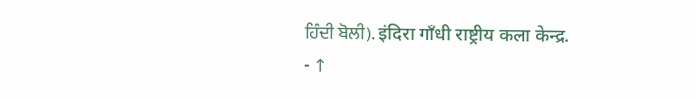ਹਿੰਦੀ ਬੋਲੀ). इंदिरा गाँधी राष्ट्रीय कला केन्द्र.
- ↑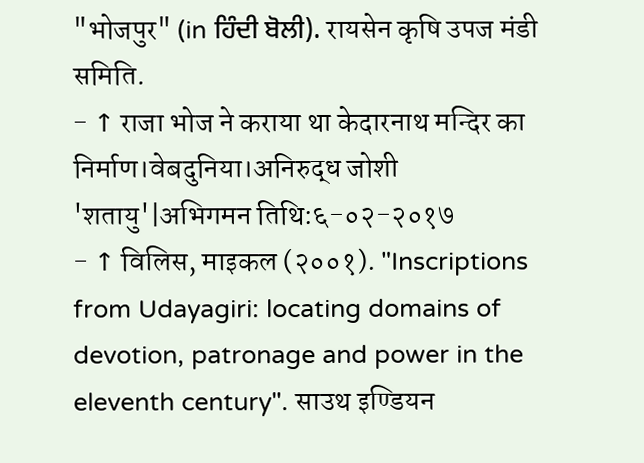"भोजपुर" (in ਹਿੰਦੀ ਬੋਲੀ). रायसेन कृषि उपज मंडी समिति.
- ↑ राजा भोज ने कराया था केदारनाथ मन्दिर का निर्माण।वेबदुनिया।अनिरुद्ध जोशी 'शतायु'|अभिगमन तिथि:६-०२-२०१७
- ↑ विलिस, माइकल (२००१). "Inscriptions from Udayagiri: locating domains of devotion, patronage and power in the eleventh century". साउथ इण्डियन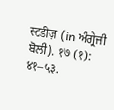स्टडीज़ (in ਅੰਗ੍ਰੇਜੀ ਬੋਲੀ). १७ (१): ४१–५३.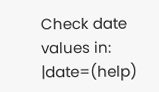Check date values in:
|date=(help)